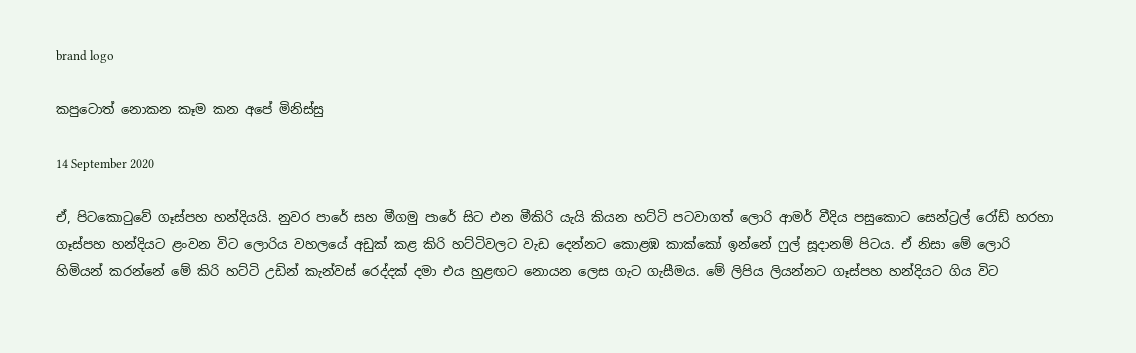brand logo

කපුටොත් නොකන කෑම කන අපේ මිනිස්සු

14 September 2020

ඒ, පිටකොටුවේ ගෑස්පහ හන්දියයි. නුවර පාරේ සහ මීගමු පාරේ සිට එන මීකිරි යැයි කියන හට්ටි පටවාගත් ලොරි ආමර් වීදිය පසුකොට සෙන්ට්‍රල් රෝඩ් හරහා ගෑස්පහ හන්දියට ළංවන විට ලොරිය වහලයේ අඩුක් කළ කිරි හට්ටිවලට වැඩ දෙන්නට කොළඹ කාක්කෝ ඉන්නේ ෆුල් සූදානම් පිටය. ඒ නිසා මේ ලොරි හිමියන් කරන්නේ මේ කිරි හට්ටි උඩින් කැන්වස් රෙද්දක් දමා එය හුළඟට නොයන ලෙස ගැට ගැසීමය. මේ ලිපිය ලියන්නට ගෑස්පහ හන්දියට ගිය විට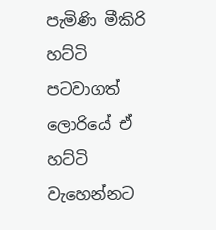පැමිණි මීකිරි හට්ටි පටවාගත් ලොරියේ ඒ හට්ටි වැහෙන්නට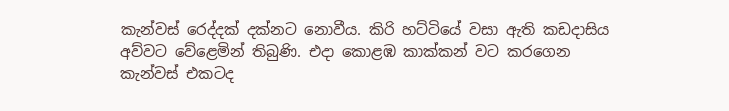කැන්වස් රෙද්දක් දක්නට නොවීය. කිරි හට්ටියේ වසා ඇති කඩදාසිය අව්වට වේළෙමින් තිබුණි. එදා කොළඹ කාක්කන් වට කරගෙන කැන්වස් එකටද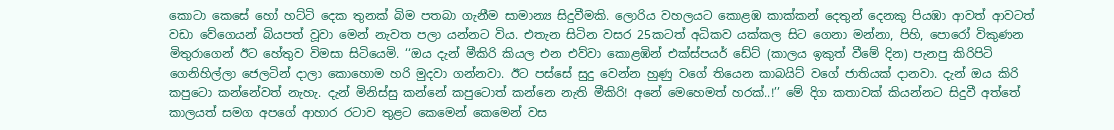කොටා කෙසේ හෝ හට්ටි දෙක තුනක් බිම පතබා ගැනීම සාමාන්‍ය සිදුවීමකි. ලොරිය වහලයට කොළඹ කාක්කන් දෙතුන් දෙනකු පියඹා ආවත් ආවටත් වඩා වේගෙයන් බියපත් වූවා මෙන් නැවත පලා යන්නට විය. එතැන සිටින වසර 25කටත් අධිකව යක්කල සිට ගෙනා මන්නා, පිහි, පොරෝ විකුණන මිතුරාගෙන් ඊට හේතුව විමසා සිටියෙමි. ‘‘ඔය දැන් මීකිරි කියල එන එව්වා කොළඹින් එක්ස්පයර් ඩේට් (කාලය ඉකුත් වීමේ දින) පැනපු කිරිපිටි ගෙනිහිල්ලා ජෙලටින් දාලා කොහොම හරි මුදවා ගන්නවා. ඊට පස්සේ සුදු වෙන්න හුණු වගේ තියෙන කාබයිට් වගේ ජාතියක් දානවා. දැන් ඔය කිරි කපුටො කන්නේවත් නැහැ. දැන් මිනිස්සු කන්නේ කපුටොත් කන්නෙ නැති මීකිරි! අනේ මෙහෙමත් හරක්..!’’ මේ දිග කතාවක් කියන්නට සිදුවී අත්තේ කාලයත් සමග අපගේ ආහාර රටාව තුළට කෙමෙන් කෙමෙන් වස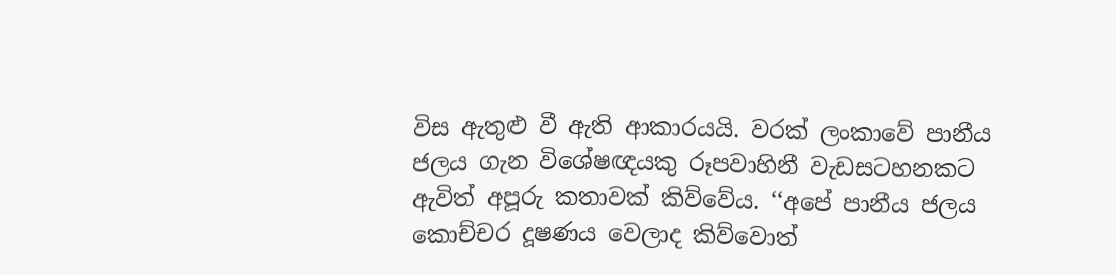විස ඇතුළු වී ඇති ආකාරයයි. වරක් ලංකාවේ පානීය ජලය ගැන විශේෂඥයකු රූපවාහිනී වැඩසටහනකට ඇවිත් අපූරු කතාවක් කිව්වේය. ‘‘අපේ පානීය ජලය කොච්චර දූෂණය වෙලාද කිව්වොත්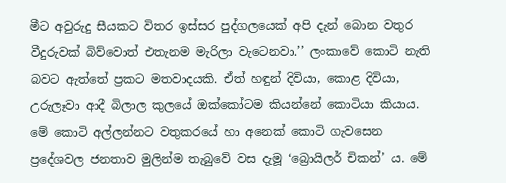මීට අවුරුදු සීයකට විතර ඉස්සර පුද්ගලයෙක් අපි දැන් බොන වතුර වීදුරුවක් බිව්වොත් එතැනම මැරිලා වැටෙනවා.’’ ලංකාවේ කොටි නැති බවට ඇත්තේ ප්‍රකට මතවාදයකි. ඒත් හඳුන් දිවියා, කොළ දිවියා, උරුලෑවා ආදී බිලාල කුලයේ ඔක්කෝටම කියන්නේ කොටියා කියාය. මේ කොටි අල්ලන්නට වතුකරයේ හා අනෙක් කොටි ගැවසෙන ප්‍රදේශවල ජනතාව මුලින්ම තැබුවේ වස දැමූ ‘බ්‍රොයිලර් චිකන්’ ය. මේ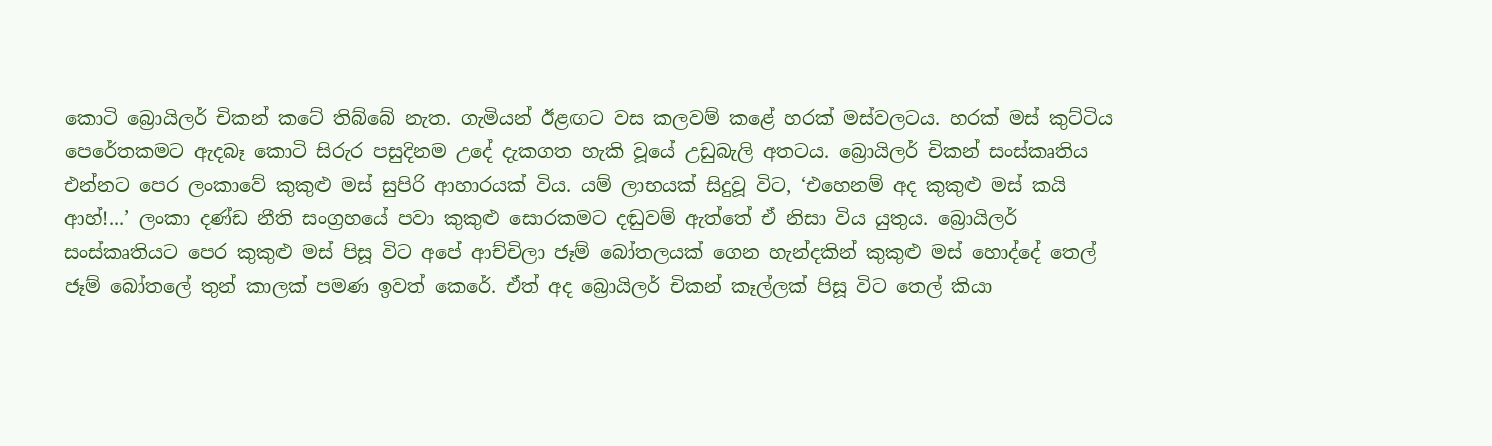කොටි බ්‍රොයිලර් චිකන් කටේ තිබ්බේ නැත. ගැමියන් ඊළඟට වස කලවම් කළේ හරක් මස්වලටය. හරක් මස් කුට්ටිය පෙරේතකමට ඇදබෑ කොටි සිරුර පසුදිනම උදේ දැකගත හැකි වූයේ උඩුබැලි අතටය. බ්‍රොයිලර් චිකන් සංස්කෘතිය එන්නට පෙර ලංකාවේ කුකුළු මස් සුපිරි ආහාරයක් විය. යම් ලාභයක් සිදුවූ විට, ‘එහෙනම් අද කුකුළු මස් කයි ආහ්!...’ ලංකා දණ්ඩ නීති සංග්‍රහයේ පවා කුකුළු සොරකමට දඬුවම් ඇත්තේ ඒ නිසා විය යුතුය. බ්‍රොයිලර් සංස්කෘතියට පෙර කුකුළු මස් පිසූ විට අපේ ආච්චිලා ජෑම් බෝතලයක් ගෙන හැන්දකින් කුකුළු මස් හොද්දේ තෙල් ජෑම් බෝතලේ තුන් කාලක් පමණ ඉවත් කෙරේ. ඒත් අද බ්‍රොයිලර් චිකන් කෑල්ලක් පිසූ විට තෙල් කියා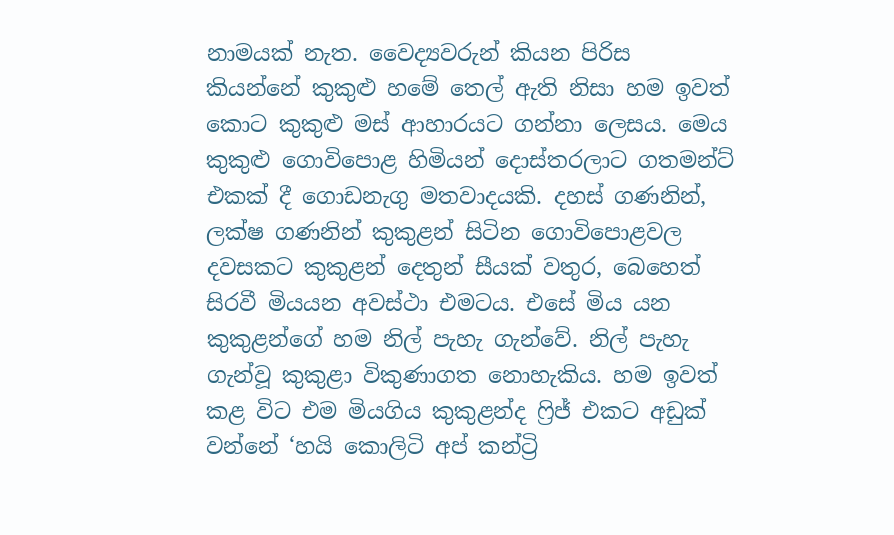නාමයක් නැත. වෛද්‍යවරුන් කියන පිරිස කියන්නේ කුකුළු හමේ තෙල් ඇති නිසා හම ඉවත් කොට කුකුළු මස් ආහාරයට ගන්නා ලෙසය. මෙය කුකුළු ගොවිපොළ හිමියන් දොස්තරලාට ගතමන්ට් එකක් දී ගොඩනැගු මතවාදයකි. දහස් ගණනින්, ලක්ෂ ගණනින් කුකුළන් සිටින ගොවිපොළවල දවසකට කුකුළන් දෙතුන් සීයක් වතුර, බෙහෙත් සිරවී මියයන අවස්ථා එමටය. එසේ මිය යන කුකුළන්ගේ හම නිල් පැහැ ගැන්වේ. නිල් පැහැ ගැන්වූ කුකුළා විකුණාගත නොහැකිය. හම ඉවත් කළ විට එම මියගිය කුකුළන්ද ෆ්‍රිජ් එකට අඩුක් වන්නේ ‘හයි කොලිටි අප් කන්ට්‍රි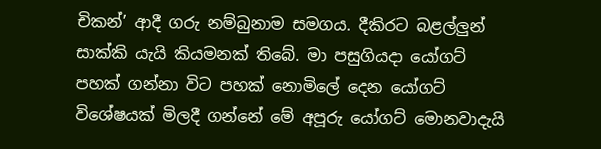චිකන්’ ආදී ගරු නම්බුනාම සමගය. දීකිරට බළල්ලුන් සාක්කි යැයි කියමනක් තිබේ. මා පසුගියදා යෝගට් පහක් ගන්නා විට පහක් නොමිලේ දෙන යෝගට් විශේෂයක් මිලදී ගන්නේ මේ අපූරු යෝගට් මොනවාදැයි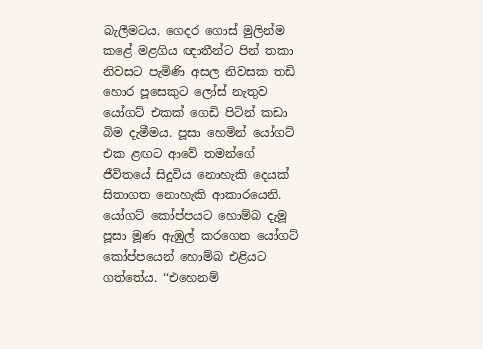බැලීමටය. ගෙදර ගොස් මුලින්ම කළේ මළගිය ඥාතීන්ට පින් තකා නිවසට පැමිණි අසල නිවසක තඩි හොර පූසෙකුට ලෝස් නැතුව යෝගට් එකක් ගෙඩි පිටින් කඩා බිම දැමීමය. පූසා හෙමින් යෝගට් එක ළඟට ආවේ තමන්ගේ ජීවිතයේ සිදුවිය නොහැකි දෙයක් සිතාගත නොහැකි ආකාරයෙනි. යෝගට් කෝප්පයට හොම්බ දැමූ පූසා මූණ ඇඹුල් කරගෙන යෝගට් කෝප්පයෙන් හොම්බ එළියට ගත්තේය. ‘‘එහෙනම්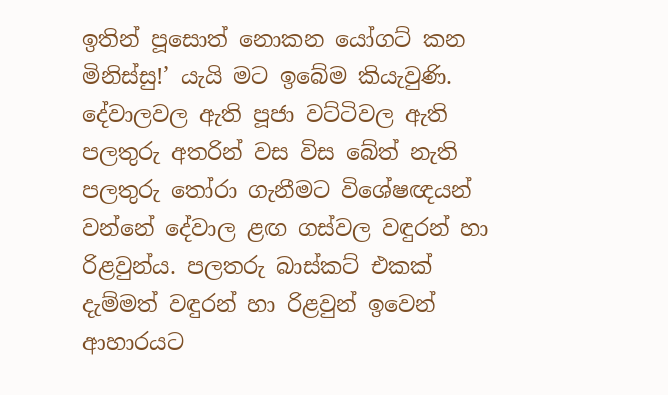ඉතින් පූසොත් නොකන යෝගට් කන මිනිස්සු!’ යැයි මට ඉබේම කියැවුණි. දේවාලවල ඇති පූජා වට්ටිවල ඇති පලතුරු අතරින් වස විස බේත් නැති පලතුරු තෝරා ගැනීමට විශේෂඥයන් වන්නේ දේවාල ළඟ ගස්වල වඳුරන් හා රිළවුන්ය. පලතරු බාස්කට් එකක් දැම්මත් වඳුරන් හා රිළවුන් ඉවෙන් ආහාරයට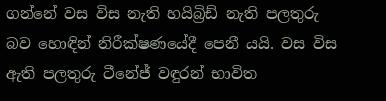ගන්නේ වස විස නැති හයිබ්‍රිඩ් නැති පලතුරු බව හොඳින් නිරීක්ෂණයේදී පෙනී යයි. වස විස ඇති පලතුරු ටීනේජ් වඳුරන් භාවිත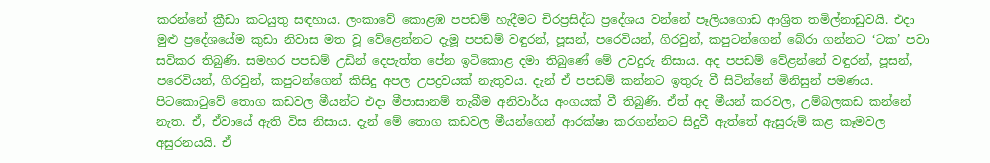කරන්නේ ක්‍රීඩා කටයුතු සඳහාය. ලංකාවේ කොළඹ පපඩම් හැදීමට චිරප්‍රසිද්ධ ප්‍රදේශය වන්නේ පෑලියගොඩ ආශ්‍රිත තමිල්නාඩුවයි. එදා මුළු ප්‍රදේශයේම කුඩා නිවාස මත වූ වේළෙන්නට දැමූ පපඩම් වඳුරන්, පූසන්, පරෙවියන්, ගිරවුන්, කපුටන්ගෙන් බේරා ගන්නට ‘ටක’ පවා සවිකර තිබුණි. සමහර පපඩම් උඩින් දෙපැත්ත පේන ඉටිකොළ දමා තිබුණේ මේ උවදුරු නිසාය. අද පපඩම් වේළන්නේ වඳුරන්, පූසන්, පරෙවියන්, ගිරවුන්, කපුටන්ගෙන් කිසිදු අපල උපද්‍රවයක් නැතුවය. දැන් ඒ පපඩම් කන්නට ඉතුරු වී සිටින්නේ මිනිසුන් පමණය. පිටකොටුවේ තොග කඩවල මීයන්ට එදා මීපාසානම් තැබීම අනිවාර්ය අංගයක් වී තිබුණි. ඒත් අද මීයන් කරවල, උම්බලකඩ කන්නේ නැත. ඒ, ඒවායේ ඇති විස නිසාය. දැන් මේ තොග කඩවල මීයන්ගෙන් ආරක්ෂා කරගන්නට සිදුවී ඇත්තේ ඇසුරුම් කළ කෑමවල අසුරනයයි. ඒ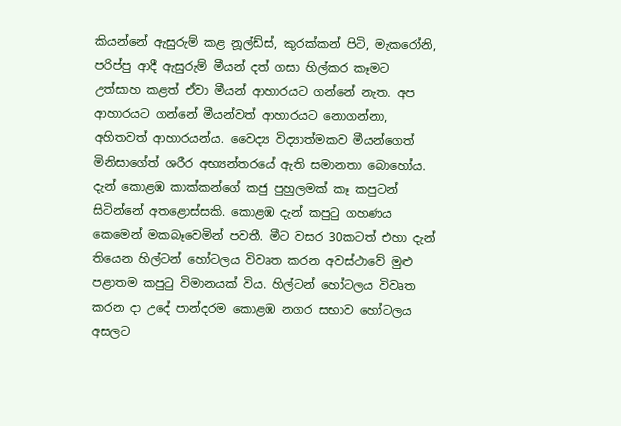කියන්නේ ඇසුරුම් කළ නූල්ඩ්ස්, කුරක්කන් පිටි, මැකරෝනි, පරිප්පු ආදී ඇසුරුම් මීයන් දත් ගසා හිල්කර කෑමට උත්සාහ කළත් ඒවා මීයන් ආහාරයට ගන්නේ නැත. අප ආහාරයට ගන්නේ මීයන්වත් ආහාරයට නොගන්නා, අහිතවත් ආහාරයන්ය. වෛද්‍ය විද්‍යාත්මකව මීයන්ගෙත් මිනිසාගේත් ශරීර අභ්‍යන්තරයේ ඇති සමානතා බොහෝය. දැන් කොළඹ කාක්කන්ගේ කජු පුහුලමක් කෑ කපුටන් සිටින්නේ අතළොස්සකි. කොළඹ දැන් කපුටු ගහණය කෙමෙන් මකබෑවෙමින් පවතී. මීට වසර 30කටත් එහා දැන් තියෙන හිල්ටන් හෝටලය විවෘත කරන අවස්ථාවේ මුළු පළාතම කපුටු විමානයක් විය. හිල්ටන් හෝටලය විවෘත කරන දා උදේ පාන්දරම කොළඹ නගර සභාව හෝටලය අසලට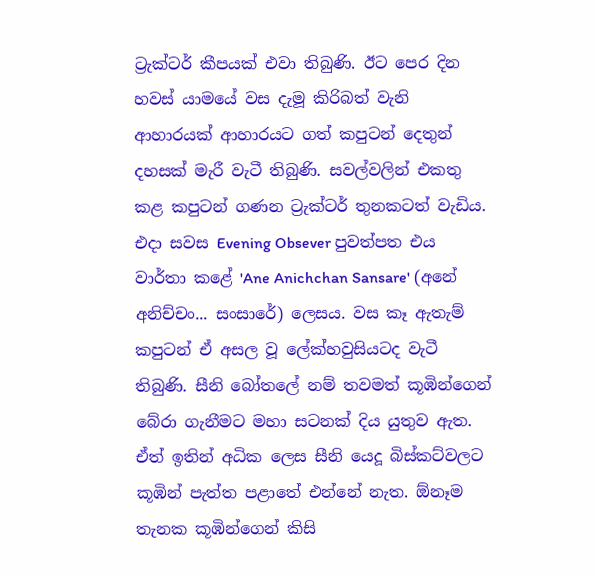ට්‍රැක්ටර් කීපයක් එවා තිබුණි. ඊට පෙර දින හවස් යාමයේ වස දැමූ කිරිබත් වැනි ආහාරයක් ආහාරයට ගත් කපුටන් දෙතුන් දහසක් මැරී වැටී තිබුණි. සවල්වලින් එකතු කළ කපුටන් ගණන ට්‍රැක්ටර් තුනකටත් වැඩිය. එදා සවස Evening Obsever පුවත්පත එය වාර්තා කළේ 'Ane Anichchan Sansare' (අනේ අනිච්චං... සංසාරේ) ලෙසය. වස කෑ ඇතැම් කපුටන් ඒ අසල වූ ලේක්හවුසියටද වැටී තිබුණි. සීනි බෝතලේ නම් තවමත් කූඹින්ගෙන් බේරා ගැනීමට මහා සටනක් දිය යුතුව ඇත. ඒත් ඉතින් අධික ලෙස සීනි යෙදූ බිස්කට්වලට කූඹින් පැත්ත පළාතේ එන්නේ නැත. ඕනෑම තැනක කූඹින්ගෙන් කිසි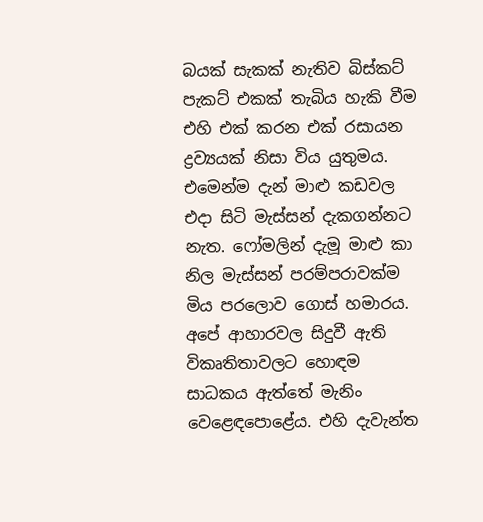බයක් සැකක් නැතිව බිස්කට් පැකට් එකක් තැබිය හැකි වීම එහි එක් කරන එක් රසායන ද්‍රව්‍යයක් නිසා විය යුතුමය. එමෙන්ම දැන් මාළු කඩවල එදා සිටි මැස්සන් දැකගන්නට නැත. ෆෝමලින් දැමූ මාළු කා නිල මැස්සන් පරම්පරාවක්ම මිය පරලොව ගොස් හමාරය. අපේ ආහාරවල සිදුවී ඇති විකෘතිතාවලට හොඳම සාධකය ඇත්තේ මැනිං වෙළෙඳපොළේය. එහි දැවැන්ත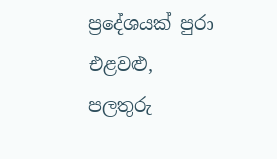ප්‍රදේශයක් පුරා එළවළු, පලතුරු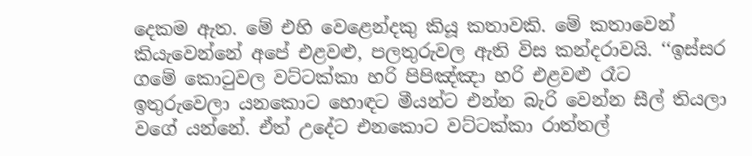දෙකම ඇත. මේ එහි වෙළෙන්දකු කියූ කතාවකි. මේ කතාවෙන් කියැවෙන්නේ අපේ එළවළු, පලතුරුවල ඇති විස කන්දරාවයි. ‘‘ඉස්සර ගමේ කොටුවල වට්ටක්කා හරි පිපිඤ්ඤා හරි එළවළු රෑට ඉතුරුවෙලා යනකොට හොඳට මීයන්ට එන්න බැරි වෙන්න සීල් තියලා වගේ යන්නේ. ඒත් උදේට එනකොට වට්ටක්කා රාත්තල්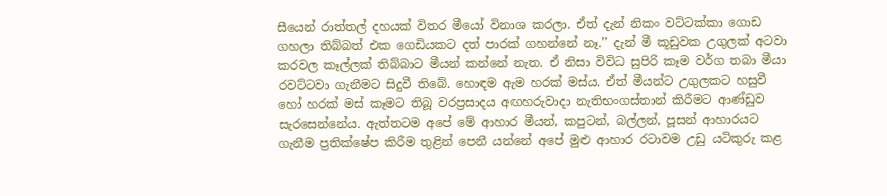සීයෙන් රාත්තල් දහයක් විතර මීයෝ විනාශ කරලා. ඒත් දැන් නිකං වට්ටක්කා ගොඩ ගහලා තිබ්බත් එක ගෙඩියකට දත් පාරක් ගහන්නේ නෑ.’’ දැන් මී කූඩුවක උගුලක් අටවා කරවල කෑල්ලක් තිබ්බාට මීයන් කන්නේ නැත. ඒ නිසා විවිධ සුපිරි කෑම වර්ග තබා මීයා රවට්ටවා ගැනීමට සිදුවී තිබේ. හොඳම ඇම හරක් මස්ය. ඒත් මීයන්ට උගුලකට හසුවී හෝ හරක් මස් කෑමට තිබූ වරප්‍රසාදය අඟහරුවාදා නැතිභංගස්තාන් කිරීමට ආණ්ඩුව සැරසෙන්නේය. ඇත්තටම අපේ මේ ආහාර මීයන්, කපුටන්, බල්ලන්, පූසන් ආහාරයට ගැනීම ප්‍රතික්ෂේප කිරීම තුළින් පෙනී යන්නේ අපේ මුළු ආහාර රටාවම උඩු යටිකුරු කළ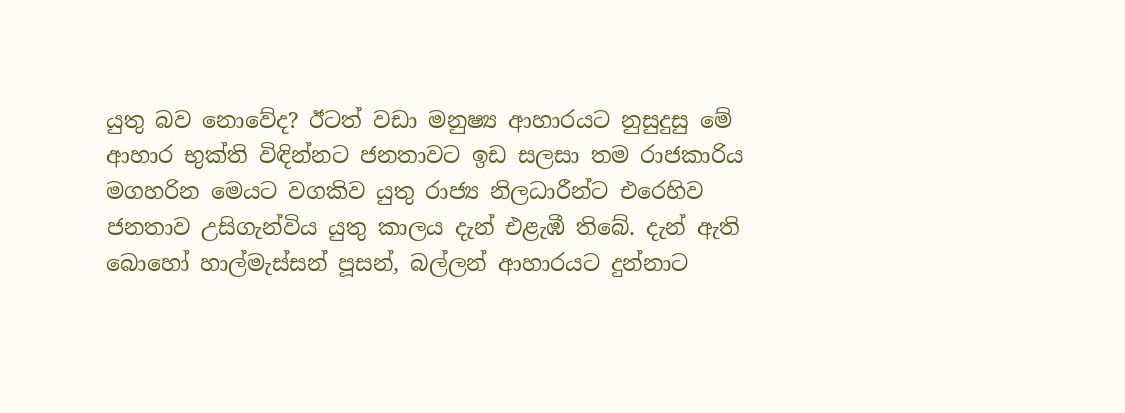යුතු බව නොවේද? ඊටත් වඩා මනුෂ්‍ය ආහාරයට නුසුදුසු මේ ආහාර භුක්ති විඳින්නට ජනතාවට ඉඩ සලසා තම රාජකාරිය මගහරින මෙයට වගකිව යුතු රාජ්‍ය නිලධාරීන්ට එරෙහිව ජනතාව උසිගැන්විය යුතු කාලය දැන් එළැඹී තිබේ. දැන් ඇති බොහෝ හාල්මැස්සන් පූසන්, බල්ලන් ආහාරයට දුන්නාට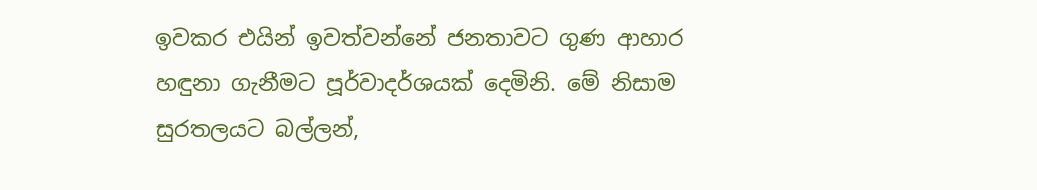ඉවකර එයින් ඉවත්වන්නේ ජනතාවට ගුණ ආහාර හඳුනා ගැනීමට පූර්වාදර්ශයක් දෙමිනි. මේ නිසාම සුරතලයට බල්ලන්,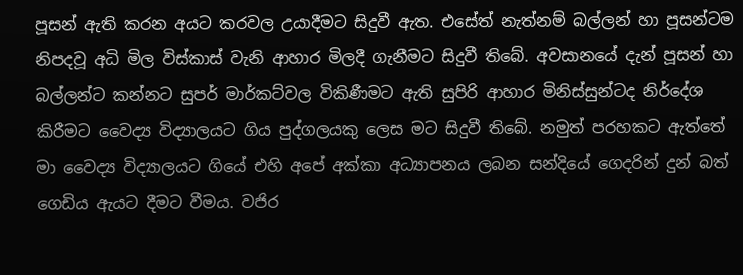පූසන් ඇති කරන අයට කරවල උයාදීමට සිදුවී ඇත. එසේත් නැත්නම් බල්ලන් හා පූසන්ටම නිපදවූ අධි මිල විස්කාස් වැනි ආහාර මිලදී ගැනීමට සිදුවී තිබේ. අවසානයේ දැන් පූසන් හා බල්ලන්ට කන්නට සුපර් මාර්කට්වල විකිණීමට ඇති සුපිරි ආහාර මිනිස්සුන්ටද නිර්දේශ කිරීමට වෛද්‍ය විද්‍යාලයට ගිය පුද්ගලයකු ලෙස මට සිදුවී තිබේ. නමුත් පරහකට ඇත්තේ මා වෛද්‍ය විද්‍යාලයට ගියේ එහි අපේ අක්කා අධ්‍යාපනය ලබන සන්දියේ ගෙදරින් දුන් බත් ගෙඩිය ඇයට දීමට වීමය. වජිර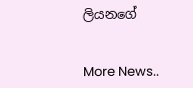ලියනගේ


More News..